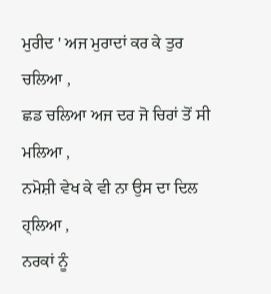ਮੁਰੀਦ ' ਅਜ ਮੁਰਾਦਾਂ ਕਰ ਕੇ ਤੁਰ ਚਲਿਆ ,
ਛਡ ਚਲਿਆ ਅਜ ਦਰ ਜੋ ਚਿਰਾਂ ਤੋਂ ਸੀ ਮਲਿਆ ,
ਨਮੋਸ਼ੀ ਵੇਖ ਕੇ ਵੀ ਨਾ ਉਸ ਦਾ ਦਿਲ ਹ੍ਲਿਆ ,
ਨਰਕਾਂ ਨੂੰ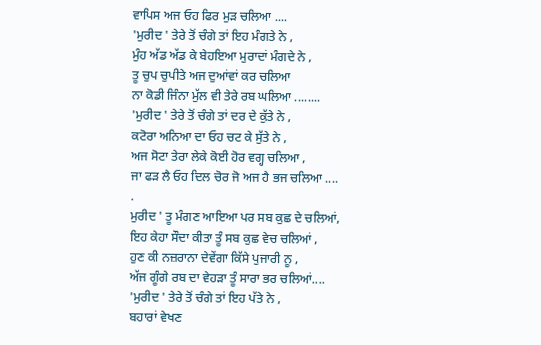ਵਾਪਿਸ ਅਜ ਓਹ ਫਿਰ ਮੁੜ ਚਲਿਆ ....
'ਮੁਰੀਦ ' ਤੇਰੇ ਤੋਂ ਚੰਗੇ ਤਾਂ ਇਹ ਮੰਗਤੇ ਨੇ ,
ਮੁੰਹ ਅੱਡ ਅੱਡ ਕੇ ਬੇਹਇਆ ਮੁਰਾਦਾਂ ਮੰਗਦੇ ਨੇ ,
ਤੂ ਚੁਪ ਚੁਪੀਤੇ ਅਜ ਦੁਆਂਵਾਂ ਕਰ ਚਲਿਆ
ਨਾ ਕੋਡੀ ਜਿੰਨਾ ਮੁੱਲ ਵੀ ਤੇਰੇ ਰਬ ਘਲਿਆ ........
'ਮੁਰੀਦ ' ਤੇਰੇ ਤੋਂ ਚੰਗੇ ਤਾਂ ਦਰ ਦੇ ਕੁੱਤੇ ਨੇ ,
ਕਟੋਰਾ ਅਨਿਆ ਦਾ ਓਹ ਚਟ ਕੇ ਸੁੱਤੇ ਨੇ ,
ਅਜ ਸੋਟਾ ਤੇਰਾ ਲੇਕੇ ਕੋਈ ਹੋਰ ਵਗ੍ਹ ਚਲਿਆ ,
ਜਾ ਫੜ ਲੈ ਓਹ ਦਿਲ ਚੋਰ ਜੋ ਅਜ ਹੈ ਭਜ ਚਲਿਆ ....
.
ਮੁਰੀਦ ' ਤੂ ਮੰਗਣ ਆਇਆ ਪਰ ਸਬ ਕੁਛ ਦੇ ਚਲਿਆਂ,
ਇਹ ਕੇਹਾ ਸੌਦਾ ਕੀਤਾ ਤੂੰ ਸਬ ਕੁਛ ਵੇਚ ਚਲਿਆਂ ,
ਹੁਣ ਕੀ ਨਜ਼ਰਾਨਾ ਦੇਵੇਂਗਾ ਕਿੱਸੇ ਪੁਜਾਰੀ ਨੂ ,
ਅੱਜ ਗੂੰਗੇ ਰਬ ਦਾ ਵੇਹੜਾ ਤੂੰ ਸਾਰਾ ਭਰ ਚਲਿਆਂ....
'ਮੁਰੀਦ ' ਤੇਰੇ ਤੋਂ ਚੰਗੇ ਤਾਂ ਇਹ ਪੱਤੇ ਨੇ ,
ਬਹਾਰਾਂ ਵੇਖਣ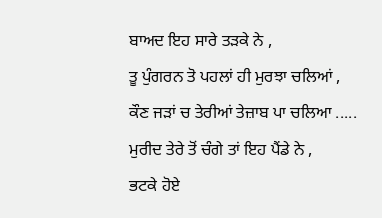ਬਾਅਦ ਇਹ ਸਾਰੇ ਤੜਕੇ ਨੇ ,
ਤੂ ਪੁੰਗਰਨ ਤੋ ਪਹਲਾਂ ਹੀ ਮੁਰਝਾ ਚਲਿਆਂ ,
ਕੌਣ ਜੜਾਂ ਚ ਤੇਰੀਆਂ ਤੇਜ਼ਾਬ ਪਾ ਚਲਿਆ .....
ਮੁਰੀਦ ਤੇਰੇ ਤੋਂ ਚੰਗੇ ਤਾਂ ਇਹ ਪੈਂਡੇ ਨੇ ,
ਭਟਕੇ ਹੋਏ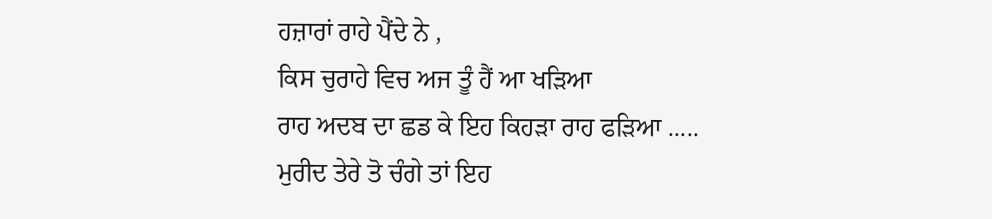ਹਜ਼ਾਰਾਂ ਰਾਹੇ ਪੈਂਦੇ ਨੇ ,
ਕਿਸ ਚੁਰਾਹੇ ਵਿਚ ਅਜ ਤੂੰ ਹੈਂ ਆ ਖੜਿਆ
ਰਾਹ ਅਦਬ ਦਾ ਛਡ ਕੇ ਇਹ ਕਿਹੜਾ ਰਾਹ ਫੜਿਆ .....
ਮੁਰੀਦ ਤੇਰੇ ਤੋ ਚੰਗੇ ਤਾਂ ਇਹ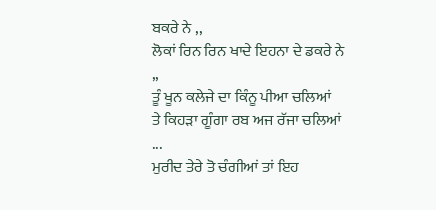ਬਕਰੇ ਨੇ ,,
ਲੋਕਾਂ ਰਿਨ ਰਿਨ ਖਾਦੇ ਇਹਨਾ ਦੇ ਡਕਰੇ ਨੇ ,,
ਤੂੰ ਖੂਨ ਕਲੇਜੇ ਦਾ ਕਿੰਨੂ ਪੀਆ ਚਲਿਆਂ
ਤੇ ਕਿਹੜਾ ਗੂੰਗਾ ਰਬ ਅਜ ਰੱਜਾ ਚਲਿਆਂ ...
ਮੁਰੀਦ ਤੇਰੇ ਤੋ ਚੰਗੀਆਂ ਤਾਂ ਇਹ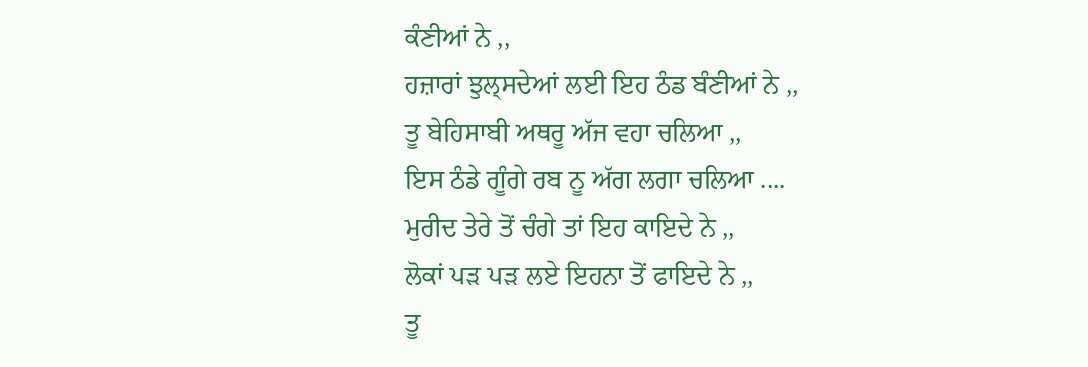ਕੰਣੀਆਂ ਨੇ ,,
ਹਜ਼ਾਰਾਂ ਝੁਲ੍ਸਦੇਆਂ ਲਈ ਇਹ ਠੰਡ ਬੰਣੀਆਂ ਨੇ ,,
ਤੂ ਬੇਹਿਸਾਬੀ ਅਥਰੂ ਅੱਜ ਵਹਾ ਚਲਿਆ ,,
ਇਸ ਠੰਡੇ ਗੂੰਗੇ ਰਬ ਨੂ ਅੱਗ ਲਗਾ ਚਲਿਆ ....
ਮੁਰੀਦ ਤੇਰੇ ਤੋਂ ਚੰਗੇ ਤਾਂ ਇਹ ਕਾਇਦੇ ਨੇ ,,
ਲੋਕਾਂ ਪੜ ਪੜ ਲਏ ਇਹਨਾ ਤੋਂ ਫਾਇਦੇ ਨੇ ,,
ਤੂ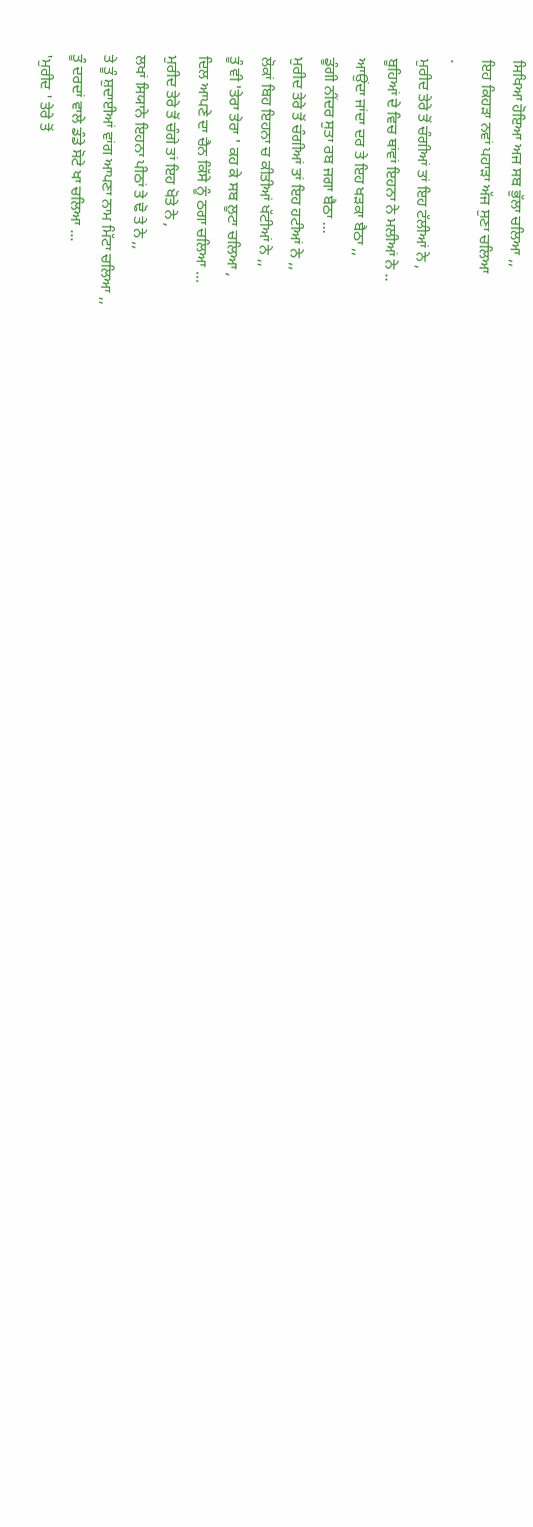ਸਿਖਿਆ ਹੋਇਆ ਅਜ ਸਬ ਭੁੱਲਾ ਚਲਿਆ ,,
ਇਹ ਕਿਹੜਾ ਨਵਾਂ ਪਹਾੜਾ ਅੱਜ ਸੁਣਾ ਚਲਿਆ
.
ਮੁਰੀਦ ਤੇਰੇ ਤੋਂ ਚੰਗੀਆਂ ਤਾਂ ਇਹ ਟੱਲੀਆਂ ਨੇ ,
ਬੂਹਿਆਂ ਦੇ ਵਿਚ ਥਾਂਵਾਂ ਇਹਨਾ ਨੇ ਮਲੀਆਂ ਨੇ ..
ਆਉਂਦਾ ਜਾਂਦਾ ਦਰ ਤੇ ਇਹ ਖੜਕਾ ਬੈਠਾ ,,
ਡੂੰਗੀ ਨੀਂਦਰ ਸੁਤਾ ਰਬ ਜਗਾ ਬੈਠਾ ...
ਮੁਰੀਦ ਤੇਰੇ ਤੋਂ ਚੰਗੀਆਂ ਤਾਂ ਇਹ ਹਟੀਆਂ ਨੇ ,,
ਲੋਕਾਂ ਬਿਹ ਇਹਨਾ ਚ ਕੀਤੀਆਂ ਖੱਟੀਆਂ ਨੇ ,,
ਤੂੰ ਵੀ 'ਤੇਰਾ ਤੇਰਾ ' ਕਹ ਕੇ ਸਬ ਲੂਟਾ ਚਲਿਆ ,
ਦਿਲ ਆਪਣੇ ਦਾ ਚੈਨ ਕਿੱਸੇ ਨੂੰ ਠਗਾ ਚਲਿਆ ...
ਮੁਰੀਦ ਤੇਰੇ ਤੋਂ ਚੰਗੇ ਤਾਂ ਇਹ ਖੋਤੇ ਨੇ ,
ਲਖਾਂ ਸਿਯਾਨੇ ਇਹਨਾ ਪੀਠਾਂ ਤੇ ਢੋ ਤੇ ਨੇ ,,
ਤੇ ਤੂੰ ਸ਼ੁਦਾਈਆਂ ਵਾਂਗ ਆਪਣਾ ਨਾਮ ਮਿੱਟਾ ਚਲਿਆ ,,
ਤੂੰ ਦਰਦਾਂ ਵਾਲੇ ਡੰਡੇ ਸੋਟੇ ਖਾ ਚਲਿਆ ...
'ਮੁਰੀਦ ' ਤੇਰੇ ਤੋਂ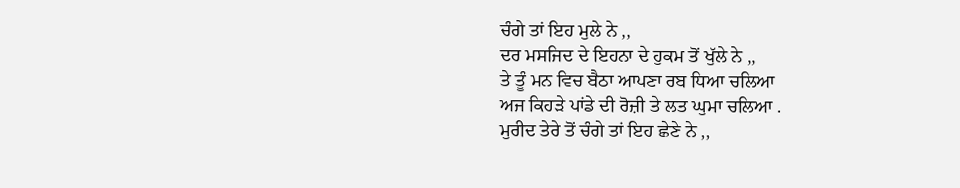ਚੰਗੇ ਤਾਂ ਇਹ ਮੁਲੇ ਨੇ ,,
ਦਰ ਮਸਜਿਦ ਦੇ ਇਹਨਾ ਦੇ ਹੁਕਮ ਤੋਂ ਖੁੱਲੇ ਨੇ ,,
ਤੇ ਤੂੰ ਮਨ ਵਿਚ ਬੈਠਾ ਆਪਣਾ ਰਬ ਧਿਆ ਚਲਿਆ
ਅਜ ਕਿਹੜੇ ਪਾਂਡੇ ਦੀ ਰੋਜ਼ੀ ਤੇ ਲਤ ਘੁਮਾ ਚਲਿਆ .
ਮੁਰੀਦ ਤੇਰੇ ਤੋਂ ਚੰਗੇ ਤਾਂ ਇਹ ਛੇਣੇ ਨੇ ,,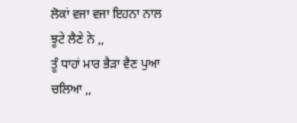ਲੋਕਾਂ ਵਜਾ ਵਜਾ ਇਹਨਾ ਨਾਲ ਝੂਟੇ ਲੈਣੇ ਨੇ ,,
ਤੂੰ ਧਾਹਾਂ ਮਾਰ ਭੈੜਾ ਵੈਣ ਪੁਆ ਚਲਿਆ ,,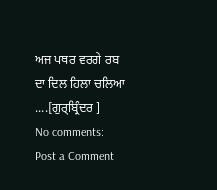ਅਜ ਪਥਰ ਵਰਗੇ ਰਬ ਦਾ ਦਿਲ ਹਿਲਾ ਚਲਿਆ ....[ਗੁਰ੍ਬ੍ਰਿੰਦਰ ]
No comments:
Post a Comment